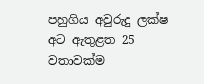පහුගිය අවුරුදු ලක්ෂ අට ඇතුළත 25 වතාවක්ම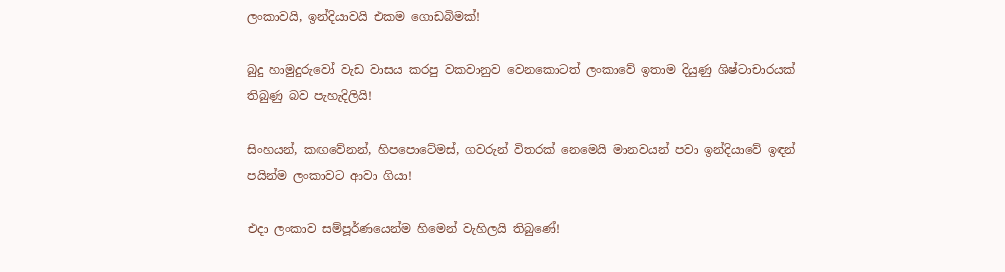ලංකාවයි, ඉන්දියාවයි එකම ගොඩබිමක්!

බුදු හාමුදුරුවෝ වැඩ වාසය කරපු වකවානුව වෙනකොටත් ලංකාවේ ඉතාම දියුණු ශිෂ්ටාචාරයක් තිබුණු බව පැහැදිලියි!

සිංහයන්, කඟවේනන්, හිපපොටේමස්, ගවරුන් විතරක් නෙමෙයි මානවයන් පවා ඉන්දියාවේ ඉඳන් පයින්ම ලංකාවට ආවා ගියා!

එදා ලංකාව සම්පූර්ණයෙන්ම හිමෙන් වැහිලයි තිබුණේ!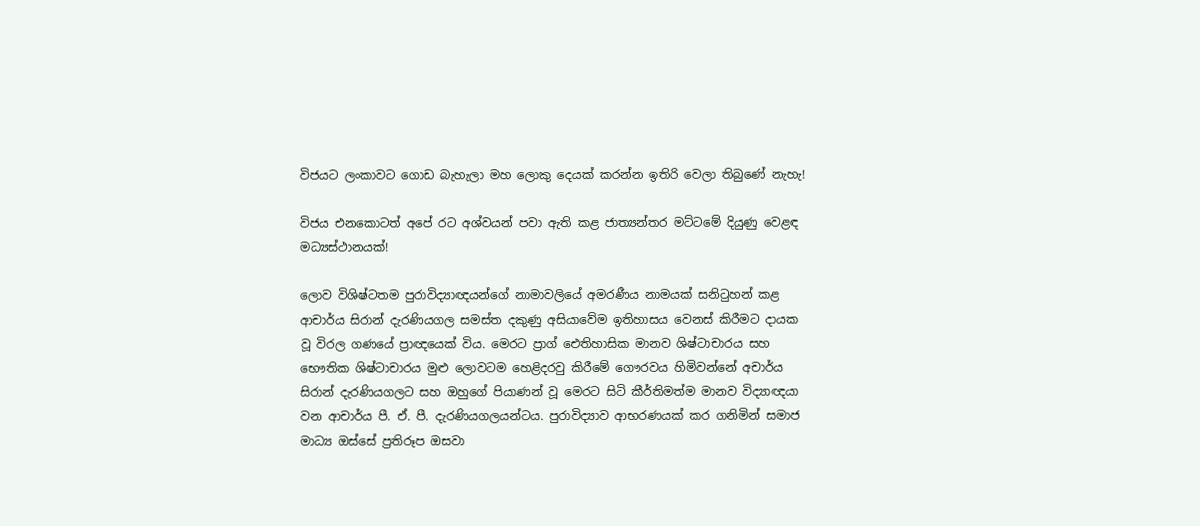විජයට ලංකාවට ගොඩ බැහැලා මහ ලොකු දෙයක් කරන්න ඉතිරි වෙලා තිබුණේ නැහැ!

විජය එනකොටත් අපේ රට අශ්වයන් පවා ඇති කළ ජාත්‍යන්තර මට්ටමේ දියුණු වෙළඳ මධ්‍යස්ථානයක්!

ලොව විශිෂ්ටතම පුරාවිද්‍යාඥයන්ගේ නාමාවලියේ අමරණීය නාමයක් සනිටුහන් කළ ආචාර්ය සිරාන් දැරණියගල සමස්ත දකුණු අසියාවේම ඉතිහාසය වෙනස් කිරීමට දායක වූ විරල ගණයේ ප්‍රාඥයෙක් විය. මෙරට ප්‍රාග් ඓතිහාසික මානව ශිෂ්ටාචාරය සහ භෞතික ශිෂ්ටාචාරය මුළු ලොවටම හෙළිදරවු කිරීමේ ගෞරවය හිමිවන්නේ අචාර්ය සිරාන් දැරණියගලට සහ ඔහුගේ පියාණන් වූ මෙරට සිටි කීර්තිමත්ම මානව විද්‍යාඥයා වන ආචාර්ය පී. ඒ. පී. දැරණියගලයන්ටය. පුරාවිද්‍යාව ආභරණයක් කර ගනිමින් සමාජ මාධ්‍ය ඔස්සේ ප්‍රතිරූප ඔසවා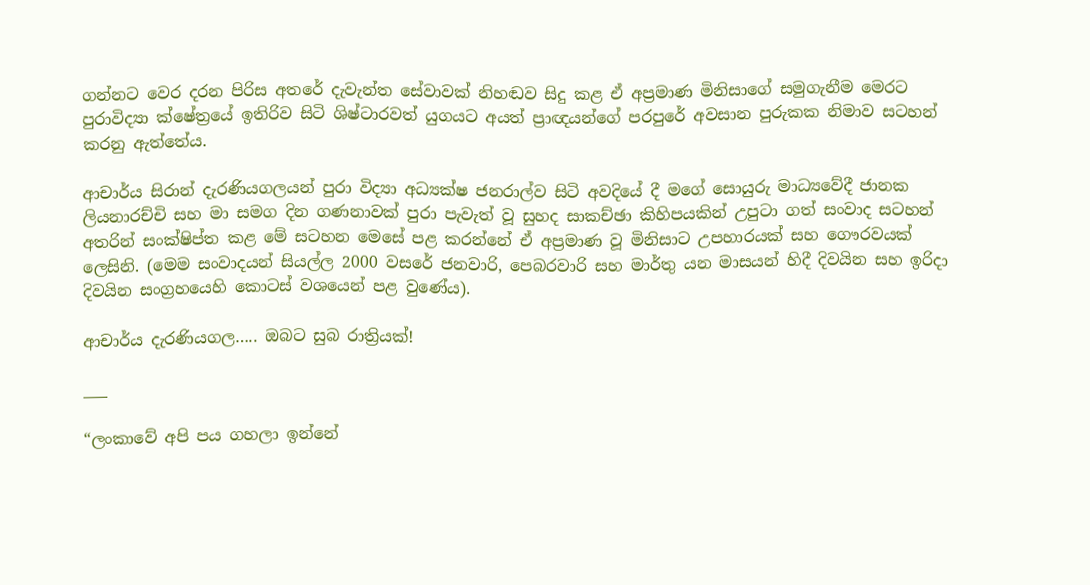ගන්නට වෙර දරන පිරිස අතරේ දැවැන්ත සේවාවක් නිහඬව සිදු කළ ඒ අප්‍රමාණ මිනිසාගේ සමුගැනීම මෙරට පුරාවිද්‍යා ක්ෂේත්‍රයේ ඉතිරිව සිටි ශිෂ්ටාරවත් යුගයට අයත් ප්‍රාඥයන්ගේ පරපුරේ අවසාන පුරුකක නිමාව සටහන් කරනු ඇත්තේය.

ආචාර්ය සිරාන් දැරණියගලයන් පුරා විද්‍යා අධ්‍යක්ෂ ජනරාල්ව සිටි අවදියේ දී මගේ සොයුරු මාධ්‍යවේදී ජානක ලියනාරච්චි සහ මා සමග දින ගණනාවක් පුරා පැවැත් වූ සුහද සාකච්ඡා කිහිපයකින් උපුටා ගත් සංවාද සටහන් අතරින් සංක්ෂිප්ත කළ මේ සටහන මෙසේ පළ කරන්නේ ඒ අප්‍රමාණ වූ මිනිසාට උපහාරයක් සහ ගෞරවයක් ලෙසිනි. (මෙම සංවාදයන් සියල්ල 2000 වසරේ ජනවාරි, පෙබරවාරි සහ මාර්තු යන මාසයන් හිදී දිවයින සහ ඉරිදා දිවයින සංග්‍රහයෙහි කොටස් වශයෙන් පළ වුණේය).

ආචාර්ය දැරණියගල‍….. ඔබට සුබ රාත්‍රියක්!

___

“ලංකාවේ අපි පය ගහලා ඉන්නේ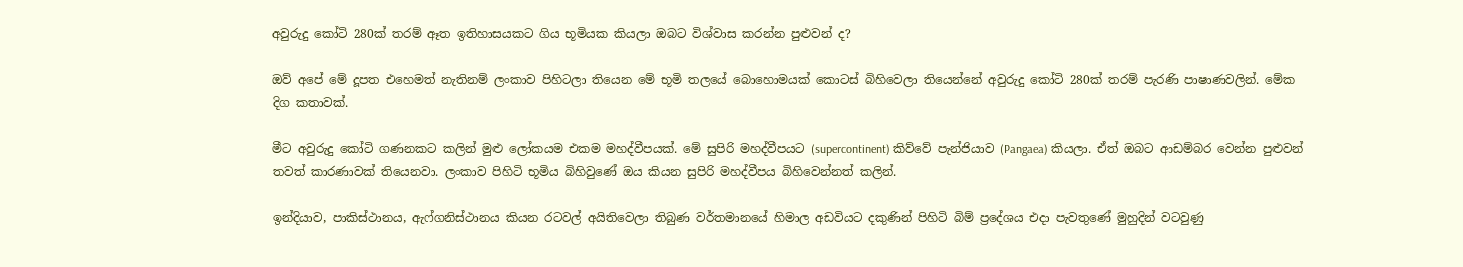අවුරුදු කෝටි 280ක් තරම් ඈත ඉතිහාසයකට ගිය භූමියක කියලා ඔබට විශ්වාස කරන්න පුළුවන් ද?

ඔව් අපේ මේ දූපත එහෙමත් නැතිනම් ලංකාව පිහිටලා තියෙන මේ භූමි තලයේ බොහොමයක් කොටස් බිහිවෙලා තියෙන්නේ අවුරුදු කෝටි 280ක් තරම් පැරණි පාෂාණවලින්. මේක දිග කතාවක්.

මීට අවුරුදු කෝටි ගණනකට කලින් මුළු ලෝකයම එකම මහද්වීපයක්. මේ සුපිරි මහද්වීපයට (supercontinent) කිව්වේ පැන්ජියාව (Pangaea) කියලා. ඒත් ඔබට ආඩම්බර වෙන්න පුළුවන් තවත් කාරණාවක් තියෙනවා. ලංකාව පිහිටි භූමිය බිහිවුණේ ඔය කියන සුපිරි මහද්වීපය බිහිවෙන්නත් කලින්.

ඉන්දියාව, පාකිස්ථානය, ඇෆ්ගනිස්ථානය කියන රටවල් අයිතිවෙලා තිබුණ වර්තමානයේ හිමාල අඩවියට දකුණින් පිහිටි බිම් ප්‍රදේශය එදා පැවතුණේ මුහුදින් වටවුණු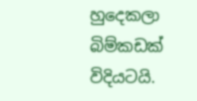හුදෙකලා බිම්කඩක් විදියටයි.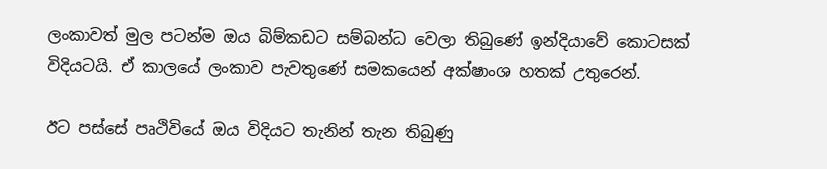ලංකාවත් මුල පටන්ම ඔය බිම්කඩට සම්බන්ධ වෙලා තිබුණේ ඉන්දියාවේ කොටසක් විදියටයි. ඒ කාලයේ ලංකාව පැවතුණේ සමකයෙන් අක්ෂාංශ හතක් උතුරෙන්.

ඊට පස්සේ පෘථිවියේ ඔය විදියට තැනින් තැන තිබුණු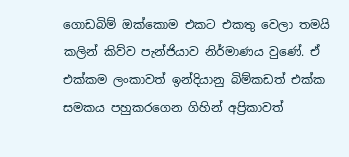ගොඩබිම් ඔක්කොම එකට එකතු වෙලා තමයි කලින් කිව්ව පැන්ජියාව නිර්මාණය වුණේ. ඒ එක්කම ලංකාවත් ඉන්දියානු බිම්කඩත් එක්ක සමකය පහුකරගෙන ගිහින් අප්‍රිකාවත්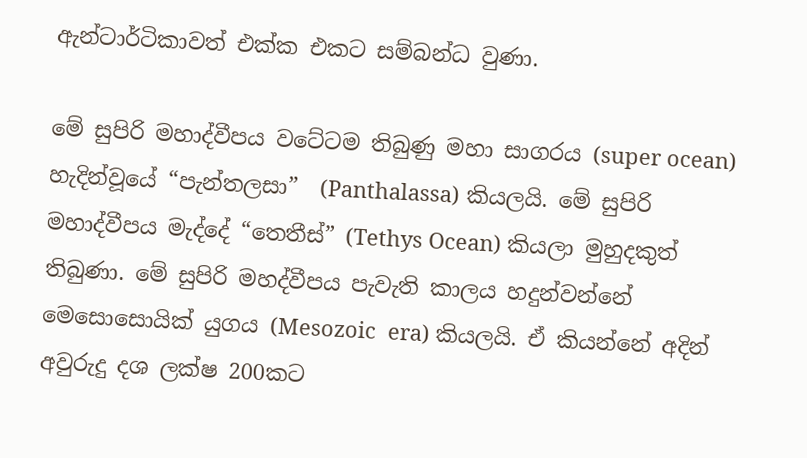ඇන්ටාර්ටිකාවත් එක්ක එකට සම්බන්ධ වුණා.

මේ සුපිරි මහාද්වීපය වටේටම තිබුණු මහා සාගරය (super ocean) හැදින්වූයේ “පැන්තලසා”  (Panthalassa) කියලයි. මේ සුපිරි මහාද්වීපය මැද්දේ “තෙතීස්” (Tethys Ocean) කියලා මුහුදකුත් තිබුණා. මේ සුපිරි මහද්වීපය පැවැති කාලය හදුන්වන්නේ මෙසොසොයික් යුගය (Mesozoic  era) කියලයි. ඒ කියන්නේ අදින් අවුරුදු දශ ලක්ෂ 200කට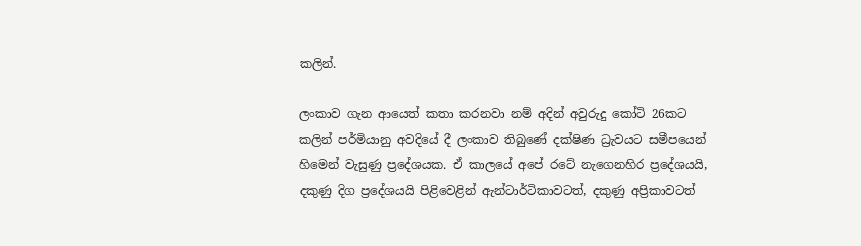කලින්.

ලංකාව ගැන ආයෙත් කතා කරනවා නම් අදින් අවුරුදු කෝටි 26කට කලින් පර්මියානු අවදියේ දී ලංකාව තිබුණේ දක්ෂිණ ධ්‍රැවයට සමීපයෙන් හිමෙන් වැසුණු ප්‍රදේශයක. ඒ කාලයේ අපේ රටේ නැගෙනහිර ප්‍රදේශයයි, දකුණු දිග ප්‍රදේශයයි පිළිවෙළින් ඇන්ටාර්ටිකාවටත්, දකුණු අප්‍රිකාවටත්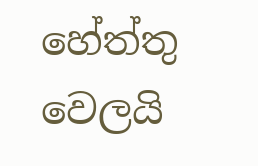හේත්තු වෙලයි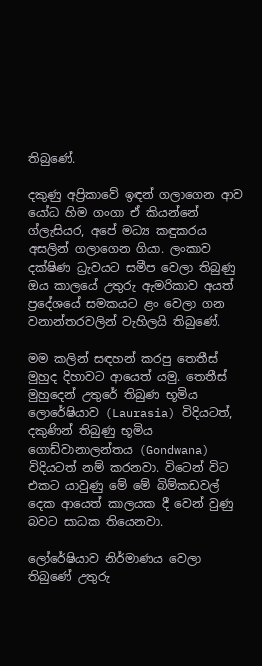තිබුණේ.

දකුණු අප්‍රිකාවේ ඉඳන් ගලාගෙන ආව යෝධ හිම ගංගා ඒ කියන්නේ ග්ලැසියර, අපේ මධ්‍ය කඳුකරය අසලින් ගලාගෙන ගියා. ලංකාව දක්ෂිණ ධ්‍රැවයට සමීප වෙලා තිබුණු ඔය කාලයේ උතුරු ඇමරිකාව අයත් ප්‍රදේශයේ සමකයට ළං වෙලා ගන වනාන්තරවලින් වැහිලයි තිබුණේ.

මම කලින් සඳහන් කරපු තෙතීස් මුහුද දිහාවට ආයෙත් යමු. තෙතීස් මුහුදෙන් උතුරේ තිබුණ භූමිය ලොරේෂියාව (Laurasia) විදියටත්, දකුණින් තිබුණු භූමිය ගොඩ්වානාලන්තය (Gondwana) විදියටත් නම් කරනවා. විටෙන් විට එකට යාවුණු මේ මේ බිම්කඩවල් දෙක ආයෙත් කාලයක දී වෙන් වුණු බවට සාධක තියෙනවා.

ලෝරේෂියාව නිර්මාණය වෙලා තිබුණේ උතුරු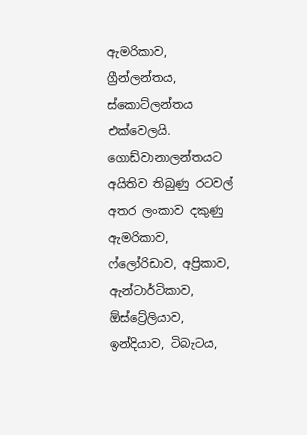ඇමරිකාව, ග්‍රීන්ලන්තය, ස්කොට්ලන්තය එක්වෙලයි. ගොඩ්වානාලන්තයට අයිතිව තිබුණු රටවල් අතර ලංකාව දකුණු ඇමරිකාව, ෆ්ලෝරිඩාව, අප්‍රිකාව, ඇන්ටාර්ටිකාව, ඕස්ට්‍රේලියාව, ඉන්දියාව, ටිබැටය,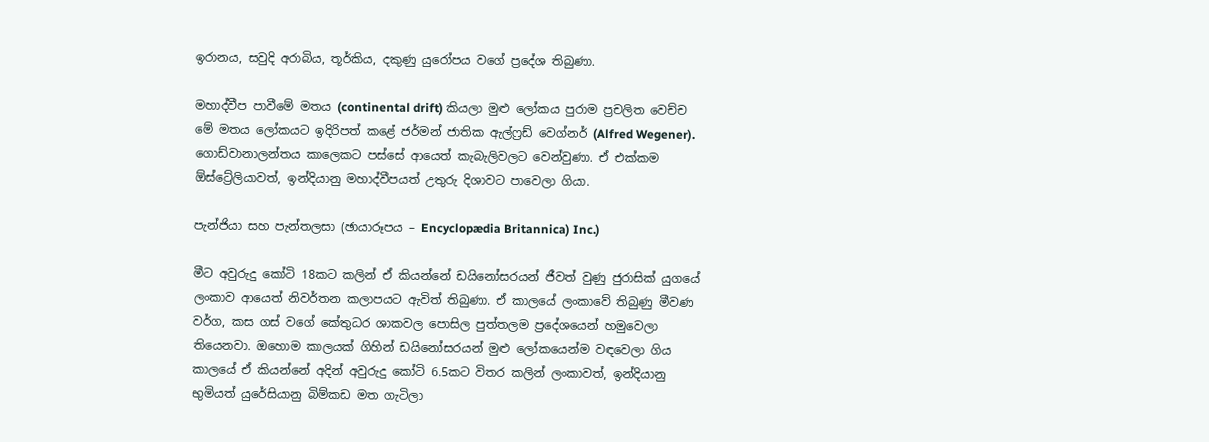ඉරානය, සවුදි අරාබිය, තූර්කිය, දකුණු යුරෝපය වගේ ප්‍රදේශ තිබුණා.

මහාද්වීප පාවීමේ මතය (continental drift) කියලා මුළු ලෝකය පුරාම ප්‍රචලිත වෙච්ච මේ මතය ලෝකයට ඉදිරිපත් කළේ ජර්මන් ජාතික ඇල්ෆ්‍රඩ් වෙග්නර් (Alfred Wegener). ගොඩ්වානාලන්තය කාලෙකට පස්සේ ආයෙත් කැබැලිවලට වෙන්වුණා. ඒ එක්කම ඕස්ට්‍රේලියාවත්, ඉන්දියානු මහාද්වීපයත් උතුරු දිශාවට පාවෙලා ගියා.

පැන්ජියා සහ පැන්තලසා (ඡායාරූපය – Encyclopædia Britannica) Inc.)

මීට අවුරුදු කෝටි 18කට කලින් ඒ කියන්නේ ඩයිනෝසරයන් ජීවත් වුණු ජුරාසික් යුගයේ ලංකාව ආයෙත් නිවර්තන කලාපයට ඇවිත් තිබුණා. ඒ කාලයේ ලංකාවේ තිබුණු මීවණ වර්ග, කස ගස් වගේ කේතුධර ශාකවල පොසිල පුත්තලම ප්‍රදේශයෙන් හමුවෙලා තියෙනවා. ඔහොම කාලයක් ගිහින් ඩයිනෝසරයන් මුළු ලෝකයෙන්ම වඳවෙලා ගිය කාලයේ ඒ කියන්නේ අදින් අවුරුදු කෝටි 6.5කට විතර කලින් ලංකාවත්, ඉන්දියානු භුමියත් යුරේසියානු බිම්කඩ මත ගැටිලා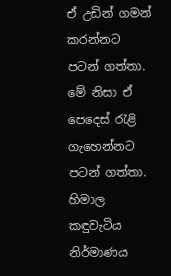ඒ උඩින් ගමන් කරන්නට පටන් ගත්තා. මේ නිසා ඒ පෙදෙස් රැළි ගැහෙන්නට පටන් ගත්තා. හිමාල කඳුවැටිය නිර්මාණය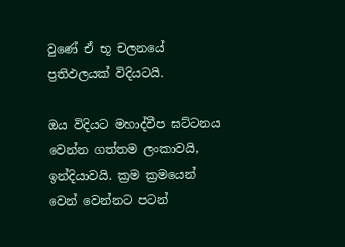වුණේ ඒ භූ චලනයේ ප්‍රතිඵලයක් විදියටයි.

ඔය විදියට මහාද්වීප ඝට්ටනය වෙන්න ගත්තම ලංකාවයි, ඉන්දියාවයි. ක්‍රම ක්‍රමයෙන් වෙන් වෙන්නට පටන්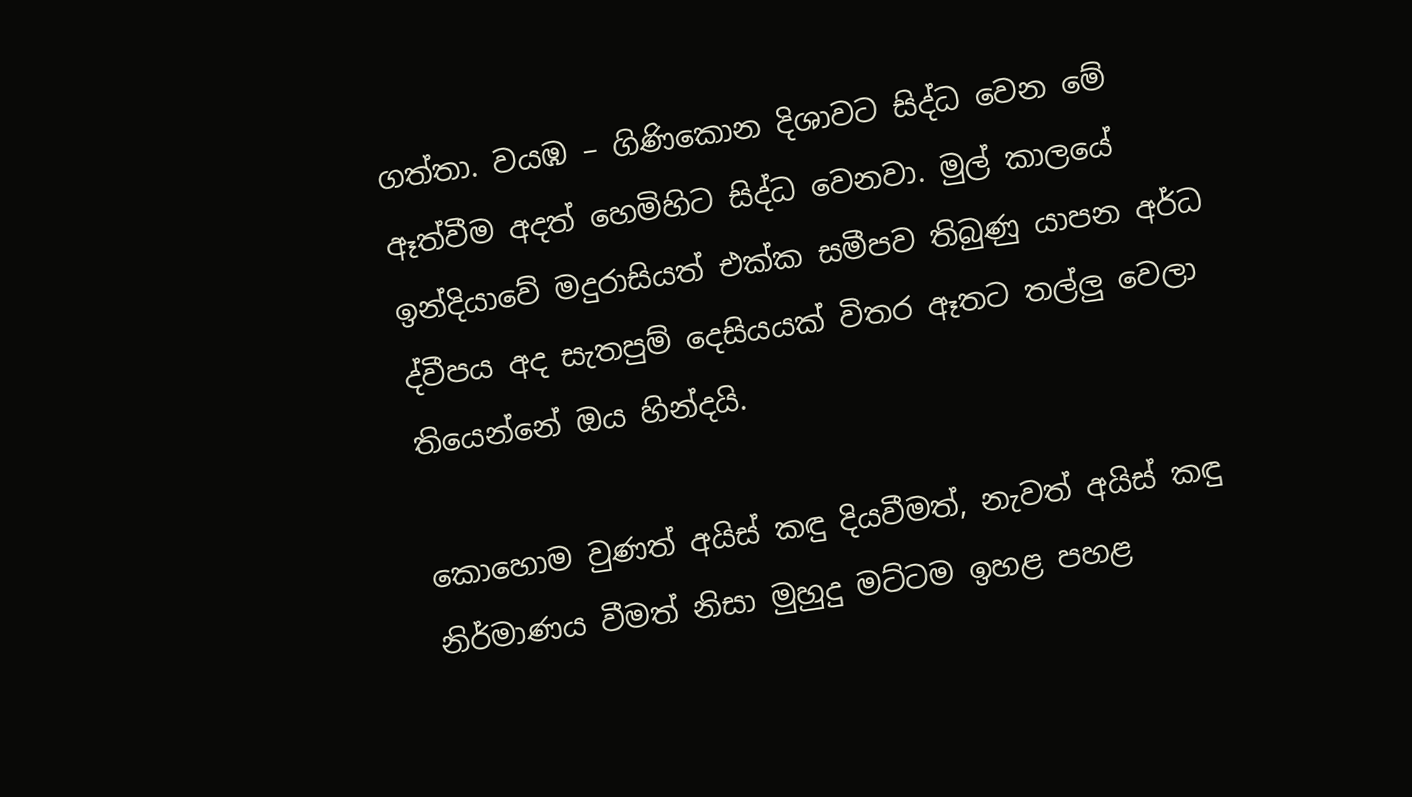ගත්තා. වයඹ – ගිණිකොන දිශාවට සිද්ධ වෙන මේ ඈත්වීම අදත් හෙමිහිට සිද්ධ වෙනවා. මුල් කාලයේ ඉන්දියාවේ මදුරාසියත් එක්ක සමීපව තිබුණු යාපන අර්ධ ද්වීපය අද සැතපුම් දෙසියයක් විතර ඈතට තල්ලු වෙලා තියෙන්නේ ඔය හින්දයි.

කොහොම වුණත් අයිස් කඳු දියවීමත්, නැවත් අයිස් කඳු නිර්මාණය වීමත් නිසා මුහුදු මට්ටම ඉහළ පහළ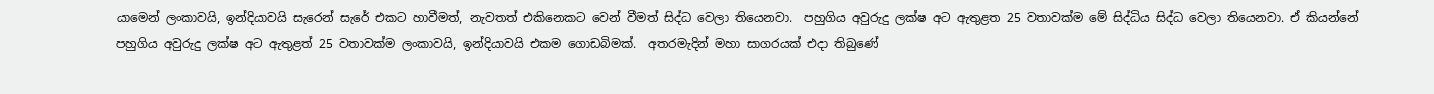යාමෙන් ලංකාවයි, ඉන්දියාවයි සැරෙන් සැරේ එකට හාවීමත්, නැවතත් එකිනෙකට වෙන් වීමත් සිද්ධ වෙලා තියෙනවා.  පහුගිය අවුරුදු ලක්ෂ අට ඇතුළත 25 වතාවක්ම මේ සිද්ධිය සිද්ධ වෙලා තියෙනවා. ඒ කියන්නේ පහුගිය අවුරුදු ලක්ෂ අට ඇතුළත් 25 වතාවක්ම ලංකාවයි, ඉන්දියාවයි එකම ගොඩබිමක්.  අතරමැදින් මහා සාගරයක් එදා තිබුණේ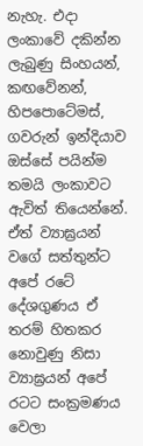නැහැ. එදා ලංකාවේ දකින්න ලැබුණු සිංහයන්, කඟවේනන්, හිපපොටේමස්, ගවරුන් ඉන්දියාව ඔස්සේ පයින්ම තමයි ලංකාවට ඇවිත් තියෙන්නේ. ඒත් ව්‍යාඝ්‍රයන් වගේ සත්තුන්ට අපේ රටේ දේශගුණය ඒ තරම් හිතකර නොවුණු නිසා ව්‍යාඝ්‍රයන් අපේ රටට සංක්‍රමණය වෙලා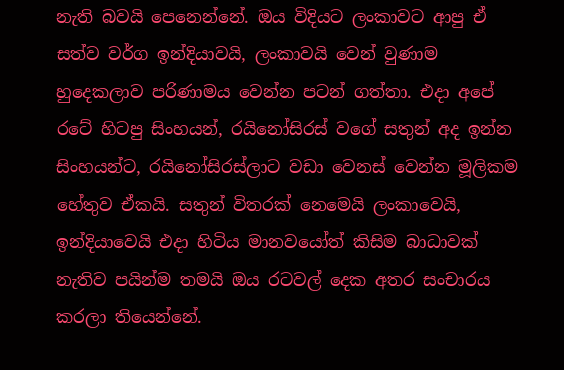නැති බවයි පෙනෙන්නේ. ඔය විදියට ලංකාවට ආපු ඒ සත්ව වර්ග ඉන්දියාවයි, ලංකාවයි වෙන් වුණාම හුදෙකලාව පරිණාමය වෙන්න පටන් ගත්තා. එදා අපේ රටේ හිටපු සිංහයන්, රයිනෝසිරස් වගේ සතුන් අද ඉන්න සිංහයන්ට, රයිනෝසිරස්ලාට වඩා වෙනස් වෙන්න මූලිකම හේතුව ඒකයි. සතුන් විතරක් නෙමෙයි ලංකාවෙයි, ඉන්දියාවෙයි එදා හිටිය මානවයෝත් කිසිම බාධාවක් නැතිව පයින්ම තමයි ඔය රටවල් දෙක අතර සංචාරය කරලා තියෙන්නේ.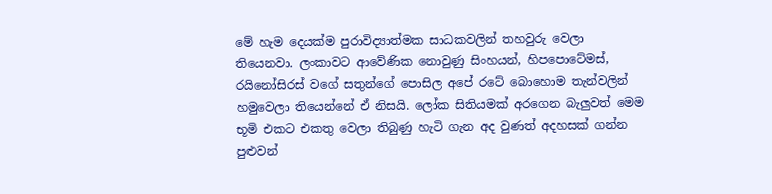මේ හැම දෙයක්ම පුරාවිද්‍යාත්මක සාධකවලින් තහවුරු වෙලා තියෙනවා. ලංකාවට ආවේණික නොවුණු සිංහයන්, හිපපොටේමස්, රයිනෝසිරස් වගේ සතුන්ගේ පොසිල අපේ රටේ බොහොම තැන්වලින් හමුවෙලා තියෙන්නේ ඒ නිසයි. ලෝක සිතියමක් අරගෙන බැලුවත් මෙම භූමි එකට එකතු වෙලා තිබුණු හැටි ගැන අද වුණත් අදහසක් ගන්න පුළුවන්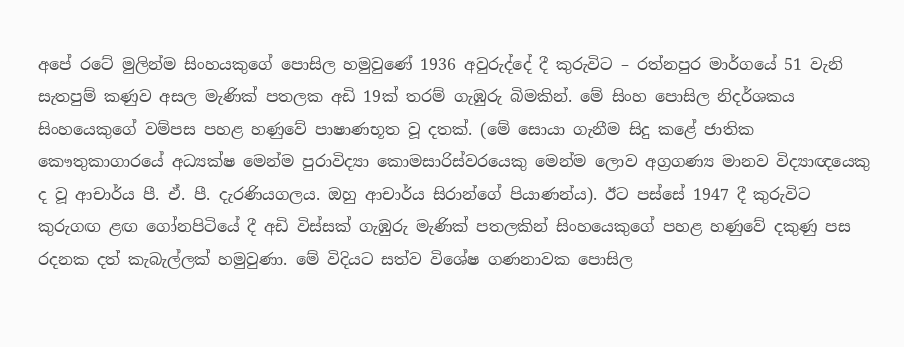අපේ රටේ මුලින්ම සිංහයකුගේ පොසිල හමුවුණේ 1936 අවුරුද්දේ දී කුරුවිට – රත්නපුර මාර්ගයේ 51 වැනි සැතපුම් කණුව අසල මැණික් පතලක අඩි 19ක් තරම් ගැඹුරු බිමකින්. මේ සිංහ පොසිල නිදර්ශකය සිංහයෙකුගේ වම්පස පහළ හණුවේ පාෂාණභූත වූ දතක්. (මේ සොයා ගැනීම සිදු කළේ ජාතික කෞතුකාගාරයේ අධ්‍යක්ෂ මෙන්ම පුරාවිද්‍යා කොමසාරිස්වරයෙකු මෙන්ම ලොව අග්‍රගණ්‍ය මානව විද්‍යාඥයෙකු ද වූ ආචාර්ය පී. ඒ. පී. දැරණියගලය. ඔහු ආචාර්ය සිරාන්ගේ පියාණන්ය). ඊට පස්සේ 1947 දී කුරුවිට කුරුගඟ ළඟ ගෝනපිටියේ දී අඩි විස්සක් ගැඹුරු මැණික් පතලකින් සිංහයෙකුගේ පහළ හණුවේ දකුණු පස රදනක දත් කැබැල්ලක් හමුවුණා. මේ විදියට සත්ව විශේෂ ගණනාවක පොසිල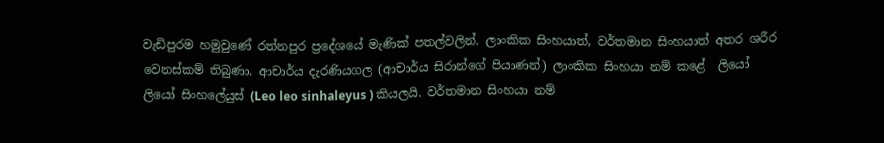වැඩිපුරම හමුවුණේ රත්නපුර ප්‍රදේශයේ මැණික් පතල්වලින්. ලාංකික සිංහයාත්, වර්තමාන සිංහයාත් අතර ශරීර වෙනස්කම් තිබුණා. ආචාර්ය දැරණියගල (ආචාර්ය සිරාන්ගේ පියාණන්) ලාංකික සිංහයා නම් කළේ  ලියෝ ලියෝ සිංහලේයුස් (Leo leo sinhaleyus ) කියලයි. වර්තමාන සිංහයා නම්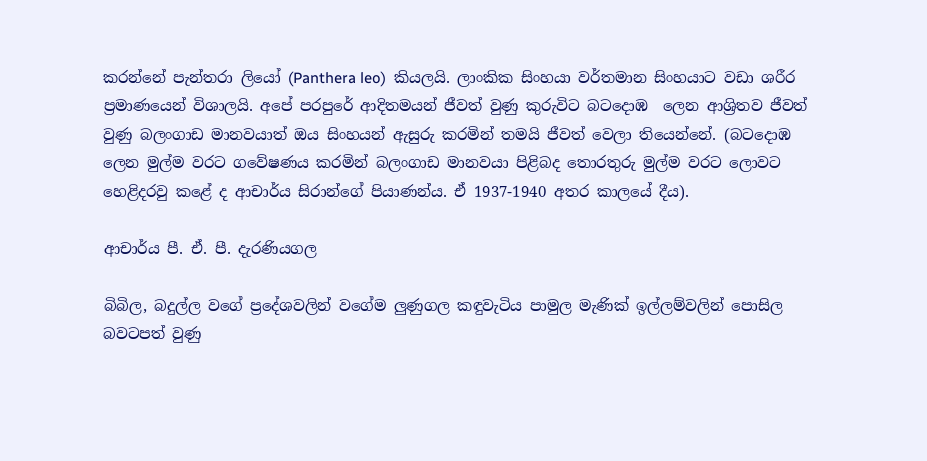කරන්නේ පැන්තරා ලියෝ (Panthera leo)  කියලයි. ලාංකික සිංහයා වර්තමාන සිංහයාට වඩා ශරීර ප්‍රමාණයෙන් විශාලයි. අපේ පරපුරේ ආදිතමයන් ජීවත් වුණු කුරුවිට බටදොඹ  ලෙන ආශ්‍රිතව ජීවත් වුණු බලංගාඩ මානවයාත් ඔය සිංහයන් ඇසුරු කරමින් තමයි ජීවත් වෙලා තියෙන්නේ. (බටදොඹ ලෙන මුල්ම වරට ගවේෂණය කරමින් බලංගාඩ මානවයා පිළිබද තොරතුරු මුල්ම වරට ලොවට හෙළිදරවු කළේ ද ආචාර්ය සිරාන්ගේ පියාණන්ය. ඒ 1937-1940 අතර කාලයේ දීය).

ආචාර්ය පී. ඒ. පී. දැරණියගල

බිබිල, බදුල්ල වගේ ප්‍රදේශවලින් වගේම ලුණුගල කඳුවැටිය පාමුල මැණික් ඉල්ලම්වලින් පොසිල බවටපත් වුණු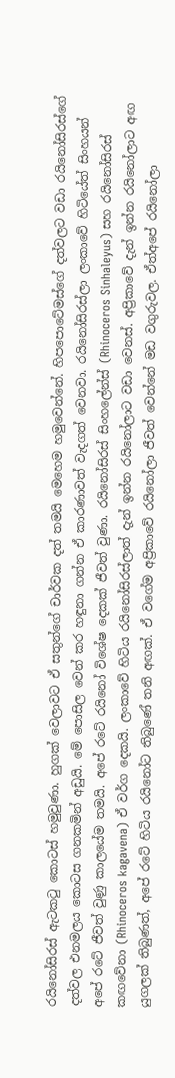රයිනෝසිරස් ඇටකටු කොටස් හමුවුණා. හුගක් වෙලාවට ඒ සතුන්ගේ චාර්වක දත් තමයි මෙහෙම හමුවෙන්නේ. හිපපොටේමස්ගේ දත්වලට වඩා රයිනෝසිරස්ගේ දත්වල එනමලය කොටස ගනකමින් අඩුයි. මේ පොසිල වෙන් කර හඳුනා ගන්න ඒ කාරණාවත් වැදගත් වෙනවා. රයිනෝසිරස්ලා ලංකාවේ හිටියේත් සිංහයන් අපේ රටේ ජීවත් වුණු කාලයේම තමයි. අපේ රටේ රයිනෝ විශේෂ දෙකක් ජීවත් වුණා. රයිනෝසිරස් සිංහලේන්ස් (Rhinoceros Sinhaleyus) සහ රයිනෝසිරස් කඟවේනා (Rhinoceros kagavena) ඒ වර්ග දෙකයි. ලංකාවේ හිටිය රයිනෝසිරස්ලාත් දැන් ඉන්න රයිනෝලාට වඩා වෙනස්. අප්‍රිකාවේ දැන් ඉන්න රයිනෝලාට අඟ යුගලක් තිබුණත්, අපේ රටේ හිටිය රයිනෝට තිබුණේ තනි අඟක්. ඒ ව‍ගේම අප්‍රිකාවේ රයිනෝලා ජීවත් වෙන්නේ මඩ වගුරුවල. ඒත්අපේ රයිනෝලා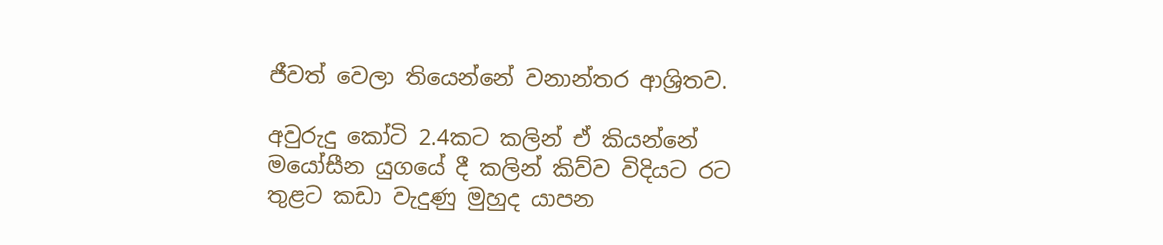ජීවත් වෙලා තියෙන්නේ වනාන්තර ආශ්‍රිතව.

අවුරුදු කෝටි 2.4කට කලින් ඒ කියන්නේ මයෝසීන යුගයේ දී කලින් කිව්ව විදියට රට තුළට කඩා වැදුණු මුහුද යාපන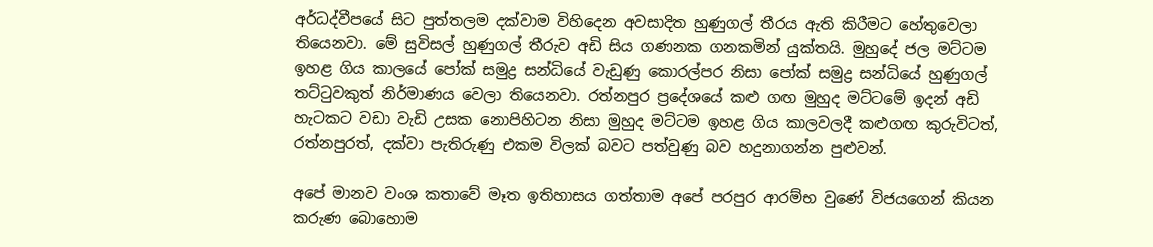අර්ධද්වීපයේ සිට පුත්තලම දක්වාම විහිදෙන අවසාදිත හුණුගල් තීරය ඇති කිරීමට හේතුවෙලා තියෙනවා. මේ සුවිසල් හුණුගල් තීරුව අඩි සිය ගණනක ගනකමින් යුක්තයි. මුහුදේ ජල මට්ටම ඉහළ ගිය කාලයේ පෝක් සමුද්‍ර සන්ධියේ වැඩුණු කොරල්පර නිසා පෝක් සමුද්‍ර සන්ධියේ හුණුගල් තට්ටුවකුත් නිර්මාණය වෙලා තියෙනවා. රත්නපුර ප්‍රදේශයේ කළු ගඟ මුහුද මට්ටමේ ඉදන් අඩි හැටකට වඩා වැඩි උසක නොපිහිටන නිසා මුහුද මට්ටම ඉහළ ගිය කාලවලදී කළුගඟ කුරුවිටත්, රත්නපුරත්, දක්වා පැතිරුණු එකම විලක් බවට පත්වුණු බව හදුනාගන්න පුළුවන්.

අපේ මානව වංශ කතාවේ මෑත ඉතිහාසය ගත්තාම අපේ පරපුර ආරම්භ වුණේ විජයගෙන් කියන කරුණ බොහොම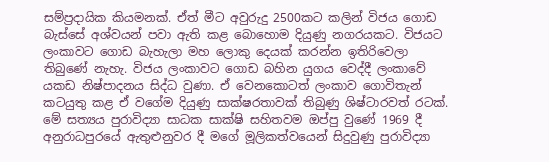සම්ප්‍රදායික කියමනක්. ඒත් මීට අවුරුදු 2500කට කලින් විජය ගොඩ බැස්සේ අශ්වයන් පවා ඇති කළ බොහොම දියුණු නගරයකට. විජයට ලංකාවට ගොඩ බැහැලා මහ ලොකු දෙයක් කරන්න ඉතිරිවෙලා තිබුණේ නැහැ. විජය ලංකාවට ගොඩ බහින යුගය වෙද්දී ලංකාවේ යකඩ නිෂ්පාදනය සිද්ධ වුණා. ඒ වෙනකොටත් ලංකාව ගොවිතැන් කටයුතු කළ ඒ වගේම දියුණු සාක්ෂරතාවක් තිබුණු ශිෂ්ටාරවත් රටක්. මේ සත්‍යය පුරාවිද්‍යා සාධක සාක්ෂි සහිතවම ඔප්පු වුණේ 1969 දී අනුරාධපුරයේ ඇතුළුනුවර දී මගේ මූලිකත්වයෙන් සිදුවුණු පුරාවිද්‍යා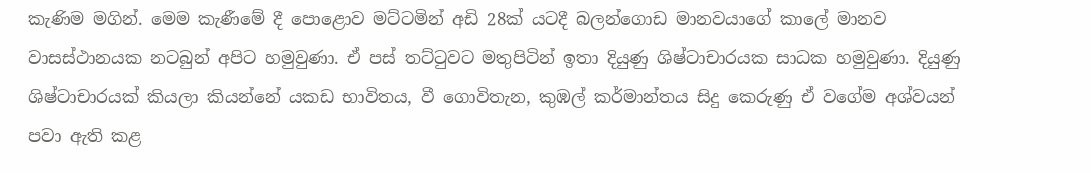කැණිම මගින්. මෙම කැණීමේ දී පොළොව මට්ටමින් අඩි 28ක් යටදී බලන්ගොඩ මානවයාගේ කාලේ මානව වාසස්ථානයක නටබුන් අපිට හමුවුණා. ඒ පස් තට්ටුවට මතුපිටින් ඉතා දියුණු ශිෂ්ටාචාරයක සාධක හමුවුණා. දියුණු ශිෂ්ටාචාරයක් කියලා කියන්නේ යකඩ භාවිතය, වී ගොවිතැන, කුඹල් කර්මාන්තය සිදු කෙරුණු ඒ වගේම අශ්වයන් පවා ඇති කළ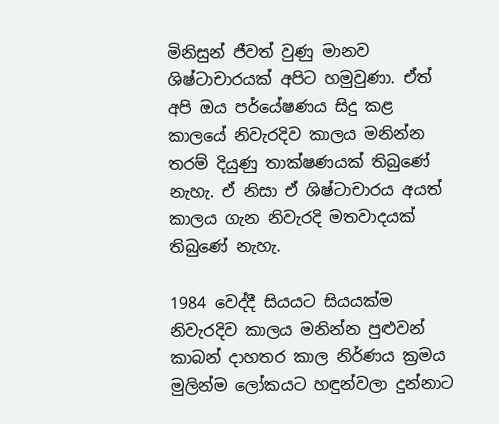මිනිසුන් ජීවත් වුණු මානව ශිෂ්ටාචාරයක් අපිට හමුවුණා. ඒත් අපි ඔය පර්යේෂණය සිදු කළ කාලයේ නිවැරදිව කාලය මනින්න තරම් දියුණු තාක්ෂණයක් තිබුණේ නැහැ. ඒ නිසා ඒ ශිෂ්ටාචාරය අයත් කාලය ගැන නිවැරදි මතවාදයක් තිබුණේ නැහැ.

1984 වෙද්දී සියයට සියයක්ම නිවැරදිව කාලය මනින්න පුළුවන් කාබන් දාහතර කාල නිර්ණය ක්‍රමය මුලින්ම ලෝකයට හඳුන්වලා දුන්නාට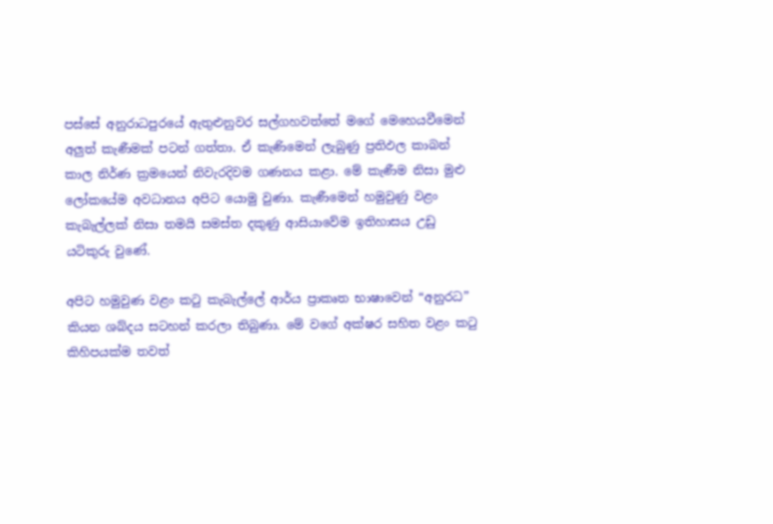පස්සේ අනුරාධපුරයේ ඇතුළුනුවර සල්ගහවත්තේ මගේ මෙහෙයවීමෙන් අලුත් කැණීමක් පටන් ගත්තා. ඒ කැණිමෙන් ලැබුණු ප්‍රතිඵල කාබන් කාල නිර්ණ ක්‍රමයෙන් නිවැරදිවම ගණනය කළා. මේ කැණීම නිසා මුළු ලෝකයේම අවධානය අපිට යොමු වුණා. කැණීමෙන් හමුවුණු වළං කැබැල්ලක් නිසා තමයි සමස්ත දකුණු ආසියාවේම ඉතිහාසය උඩු යටිකුරු වුණේ.

අපිට හමුවුණ වළං කටු කැබැල්ලේ ආර්ය ප්‍රාකෘත භාෂාවෙන් “අනුරධ” කියන ශබ්දය සටහන් කරලා තිබුණා. මේ වගේ අක්ෂර සහිත වළං කටු කිහිපයක්ම තවත්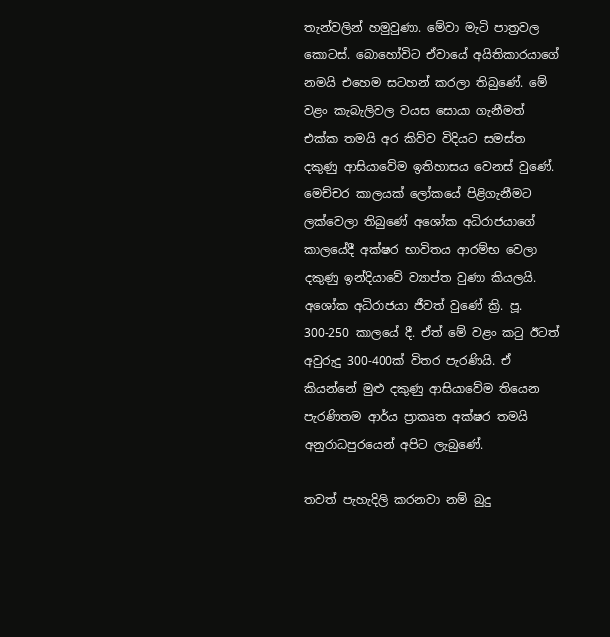තැන්වලින් හමුවුණා. මේවා මැටි පාත්‍රවල කොටස්. බොහෝවිට ඒවායේ අයිතිකාරයාගේ නමයි එහෙම සටහන් කරලා තිබුණේ. මේ වළං කැබැලිවල වයස සොයා ගැනීමත් එක්ක තමයි අර කිව්ව විදියට සමස්ත දකුණු ආසියාවේම ඉතිහාසය වෙනස් වුණේ. මෙච්චර කාලයක් ලෝකයේ පිළිගැනීමට ලක්වෙලා තිබුණේ අශෝක අධිරාජයාගේ කාලයේදී අක්ෂර භාවිතය ආරම්භ වෙලා දකුණු ඉන්දියාවේ ව්‍යාප්ත වුණා කියලයි. අශෝක අධිරාජයා ජීවත් වුණේ ක්‍රි. පූ. 300-250 කාලයේ දී. ඒත් මේ වළං කටු ඊටත් අවුරුදු 300-400ක් විතර පැරණියි. ඒ කියන්නේ මුළු දකුණු ආසියාවේම තියෙන පැරණිතම ආර්ය ප්‍රාකෘත අක්ෂර තමයි අනුරාධපුරයෙන් අපිට ලැබුණේ.

තවත් පැහැදිලි කරනවා නම් බුදු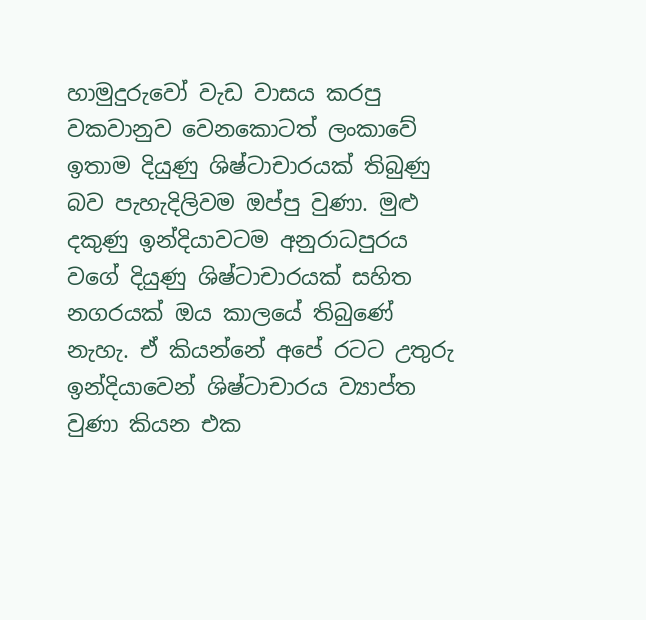හාමුදුරුවෝ වැඩ වාසය කරපු වකවානුව වෙනකොටත් ලංකාවේ ඉතාම දියුණු ශිෂ්ටාචාරයක් තිබුණු බව පැහැදිලිවම ඔප්පු වුණා. මුළු දකුණු ඉන්දියාවටම අනුරාධපුරය වගේ දියුණු ශිෂ්ටාචාරයක් සහිත නගරයක් ඔය කාලයේ තිබුණේ නැහැ. ඒ කියන්නේ අපේ රටට උතුරු ඉන්දියාවෙන් ශිෂ්ටාචාරය ව්‍යාප්ත වුණා කියන එක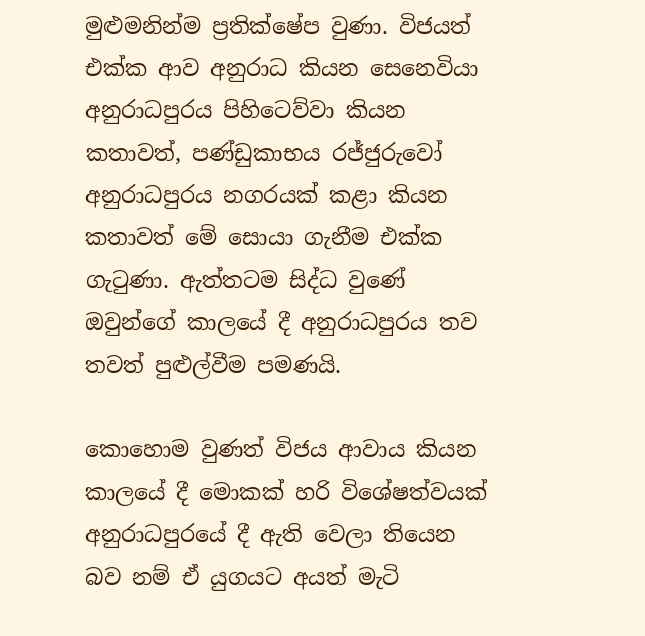මුළුමනින්ම ප්‍රතික්ෂේප වුණා. විජයත් එක්ක ආව අනුරාධ කියන සෙනෙවියා අනුරාධපුරය පිහිටෙව්වා කියන කතාවත්, පණ්ඩුකාභය රජ්ජුරුවෝ අනුරාධපුරය නගරයක් කළා කියන කතාවත් මේ සොයා ගැනීම එක්ක ගැටුණා. ඇත්තටම සිද්ධ වුණේ ඔවුන්ගේ කාලයේ දී අනුරාධපුරය තව තවත් පුළුල්වීම පමණයි.

කොහොම වුණත් විජය ආවාය කියන කාලයේ දී මොකක් හරි විශේෂත්වයක් අනුරාධපුරයේ දී ඇති වෙලා තියෙන බව නම් ඒ යුගයට අයත් මැටි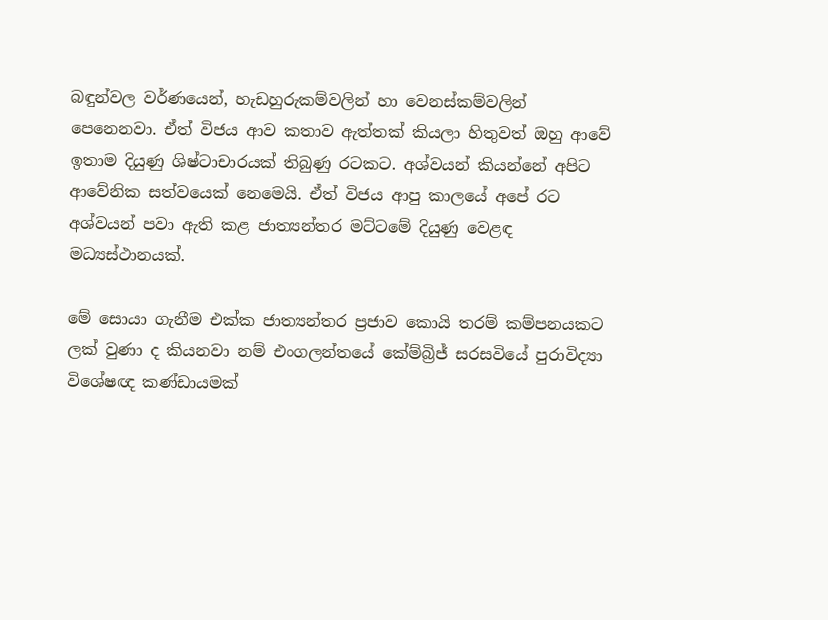බඳුන්වල වර්ණයෙන්, හැඩහුරුකම්වලින් හා වෙනස්කම්වලින් පෙනෙනවා. ඒත් විජය ආව කතාව ඇත්තක් කියලා හිතුවත් ඔහු ආවේ ඉතාම දියුණු ශිෂ්ටාචාරයක් තිබුණු රටකට. අශ්වයන් කියන්නේ අපිට ආවේනික සත්වයෙක් නෙමෙයි. ඒත් විජය ආපු කාලයේ අපේ රට අශ්වයන් පවා ඇති කළ ජාත්‍යන්තර මට්ටමේ දියුණු වෙළඳ මධ්‍යස්ථානයක්.

මේ සොයා ගැනීම එක්ක ජාත්‍යන්තර ප්‍රජාව කොයි තරම් කම්පනයකට ලක් වුණා ද කියනවා නම් එංගලන්තයේ කේම්බ්‍රිජ් සරසවියේ පුරාවිද්‍යා විශේෂඥ කණ්ඩායමක්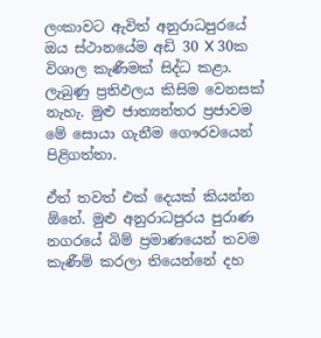ලංකාවට ඇවිත් අනුරාධපුරයේ ඔය ස්ථානයේම අඩි 30 X 30ක විශාල කැණීමක් සිද්ධ කළා. ලැබුණු ප්‍රතිඵලය කිසිම වෙනසක් නැහැ. මුළු ජාත්‍යන්තර ප්‍රජාවම මේ සොයා ගැනීම ගෞරවයෙන් පිළිගත්තා.

ඒත් තවත් එක් දෙයක් කියන්න ඕනේ. මුළු අනුරාධපුරය පුරාණ නගරයේ බිම් ප්‍රමාණයෙන් තවම කැණීම් කරලා තියෙන්නේ දහ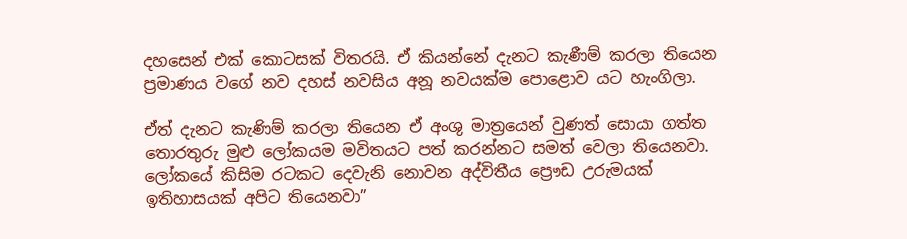දහසෙන් එක් කොටසක් විතරයි. ඒ කියන්නේ දැනට කැණීම් කරලා තියෙන ප්‍රමාණය වගේ නව දහස් නවසිය අනූ නවයක්ම පොළොව යට හැංගිලා.

ඒත් දැනට කැණිම් කරලා තියෙන ඒ අංශු මාත්‍රයෙන් වුණත් සොයා ගත්ත තොරතුරු මුළු ලෝකයම මවිතයට පත් කරන්නට සමත් වෙලා තියෙනවා. ලෝකයේ කිසිම රටකට දෙවැනි නොවන අද්විතීය ප්‍රෞඩ උරුමයක් ඉතිහාසයක් අපිට තියෙනවා”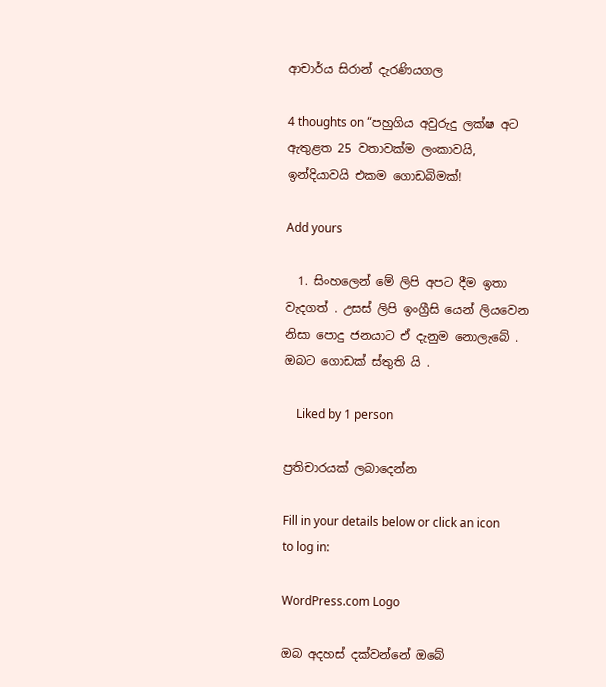ආචාර්ය සිරාන් දැරණියගල

4 thoughts on “පහුගිය අවුරුදු ලක්ෂ අට ඇතුළත 25 වතාවක්ම ලංකාවයි, ඉන්දියාවයි එකම ගොඩබිමක්!

Add yours

  1. සිංහලෙන් මේ ලිපි අපට දීම ඉතා වැදගත් . උසස් ලිපි ඉංග්‍රීසි යෙන් ලියවෙන නිසා පොදු ජනයාට ඒ දැනුම නොලැබේ . ඔබට ගොඩක් ස්තුති යි .

    Liked by 1 person

ප්‍රතිචාරයක් ලබාදෙන්න

Fill in your details below or click an icon to log in:

WordPress.com Logo

ඔබ අදහස් දක්වන්නේ ඔබේ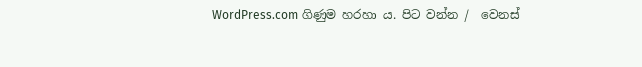WordPress.com ගිණුම හරහා ය. පිට වන්න /  වෙනස්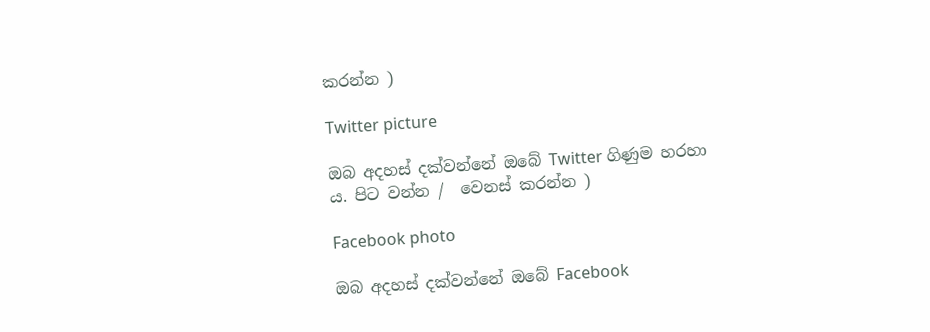කරන්න )

Twitter picture

ඔබ අදහස් දක්වන්නේ ඔබේ Twitter ගිණුම හරහා ය. පිට වන්න /  වෙනස් කරන්න )

Facebook photo

ඔබ අදහස් දක්වන්නේ ඔබේ Facebook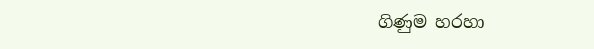ගිණුම හරහා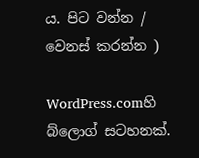ය. පිට වන්න /  වෙනස් කරන්න )

WordPress.comහි බ්ලොග් සටහනක්.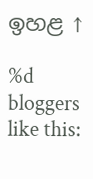ඉහළ ↑

%d bloggers like this: